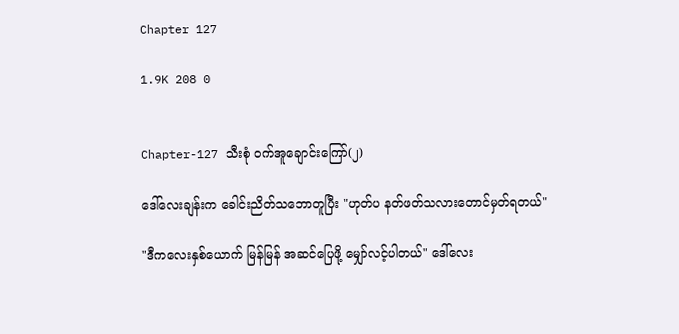Chapter 127

1.9K 208 0


Chapter-127 သီးစုံ ဝက်အူချောင်းကြော်(၂)

ဒေါ်လေးချန်းက ခေါင်းညိတ်သဘောတူပြီး "ဟုတ်ပ နတ်ဖတ်သလားတောင်မှတ်ရတယ်"

"ဒီကလေးနှစ်ယောက် မြန်မြန် အဆင်ပြေဖို့ မျှော်လင့်ပါတယ်" ဒေါ်လေး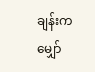ချန်းက မျှော်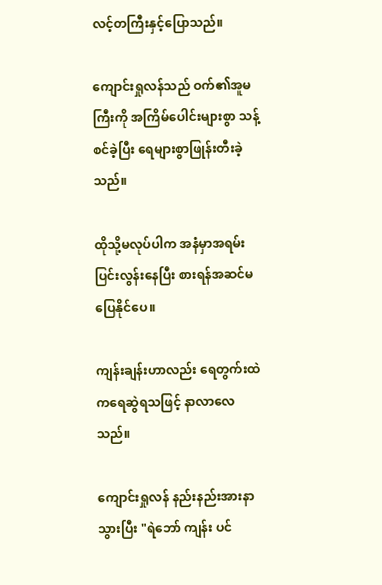လင့်တကြီးနှင့်ပြောသည်။

ကျောင်းရှုလန်သည် ဝက်၏အူမကြီးကို အကြိမ်ပေါင်းများစွာ သန့်စင်ခဲ့ပြီး ရေများစွာဖြုန်းတီးခဲ့သည်။

ထိုသို့မလုပ်ပါက အနံမှာအရမ်းပြင်းလွန်းနေပြီး စားရန်အဆင်မပြေနိုင်ပေ။

ကျန်းချန်းဟာလည်း ရေတွက်းထဲကရေဆွဲရသဖြင့် နာလာလေသည်။

ကျောင်းရှုလန် နည်းနည်းအားနာသွားပြီး "ရဲဘော် ကျန်း ပင်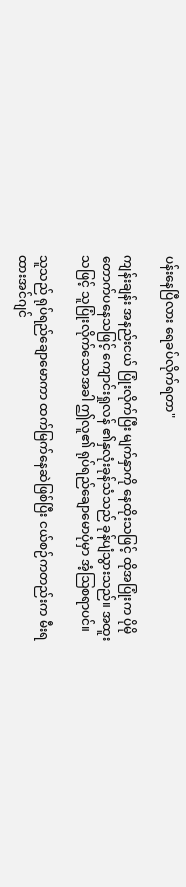ပန်းနေပြီလား ရေခပ်လိုက်ရတာ"

ကျန်းချန်း အနည်းငယ် ပြုံးလိုက်ပြီး မျက်နှာကို နေထိုးသဖြင့် ထိုအပြုံးက ပိုမိုတောက်ပနေသဖြင့် ကျောင်းရှုလန် ၏နှလုံးခုန်သံသည် ခုန်ပျံသွားသည်။ အထူးသဖြင့် သူပြုံးလိုက်သောအခါ ဤလူ၏ ရုပ်ရည်ချောမောပုံမှာ အံ့ဩစရာပင်။

သူသည် ရုပ်ရည်ချောမောကာ ထက်မြက်နေဆဲဖြစ်ပြီး ငယ်စဉ်ကတည်းက မီးရထားအင်ဂျင်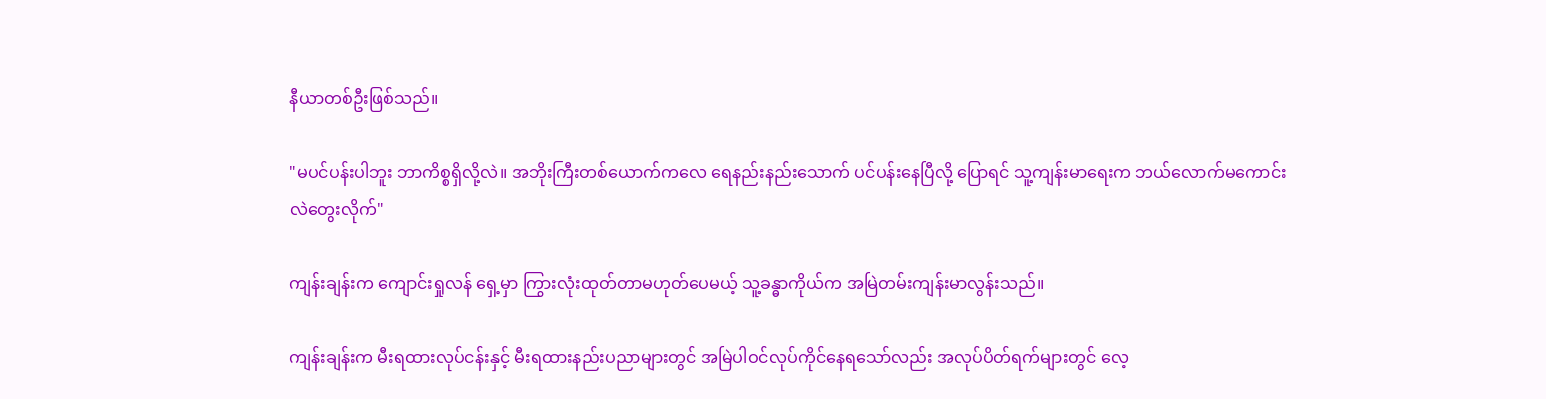နီယာတစ်ဦးဖြစ်သည်။

"မပင်ပန်းပါဘူး ဘာကိစ္စရှိလို့လဲ။ အဘိုးကြီးတစ်ယောက်ကလေ ရေနည်းနည်းသောက် ပင်ပန်းနေပြီလို့ ပြောရင် သူ့ကျန်းမာရေးက ဘယ်လောက်မကောင်းလဲတွေးလိုက်"

ကျန်းချန်းက ကျောင်းရှုလန် ရှေ့မှာ ကြွားလုံးထုတ်တာမဟုတ်ပေမယ့် သူ့ခန္ဓာကိုယ်က အမြဲတမ်းကျန်းမာလွန်းသည်။

ကျန်းချန်းက မီးရထားလုပ်ငန်းနှင့် မီးရထားနည်းပညာများတွင် အမြဲပါဝင်လုပ်ကိုင်နေရသော်လည်း အလုပ်ပိတ်ရက်များတွင် လေ့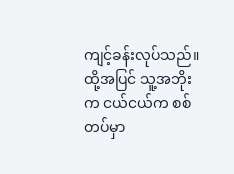ကျင့်ခန်းလုပ်သည်။ ထို့အပြင် သူ့အဘိုးက ငယ်ငယ်က စစ်တပ်မှာ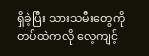ရှိခဲ့ပြီး သားသမီးတွေကို တပ်ထဲကလို လေ့ကျင့်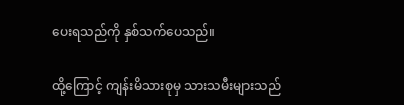ပေးရသည်ကို နှစ်သက်ပေသည်။

ထို့ကြောင့် ကျန်းမိသားစုမှ သားသမီးများသည်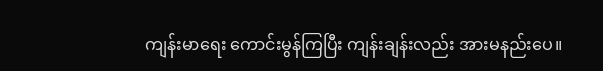ကျန်းမာရေး ကောင်းမွန်ကြပြီး ကျန်းချန်းလည်း အားမနည်းပေ။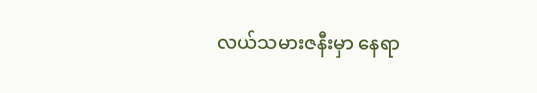လယ်သမားဇနီးမှာ နေရာ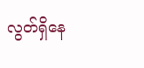လွတ်ရှိနေ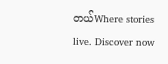တယ်Where stories live. Discover now